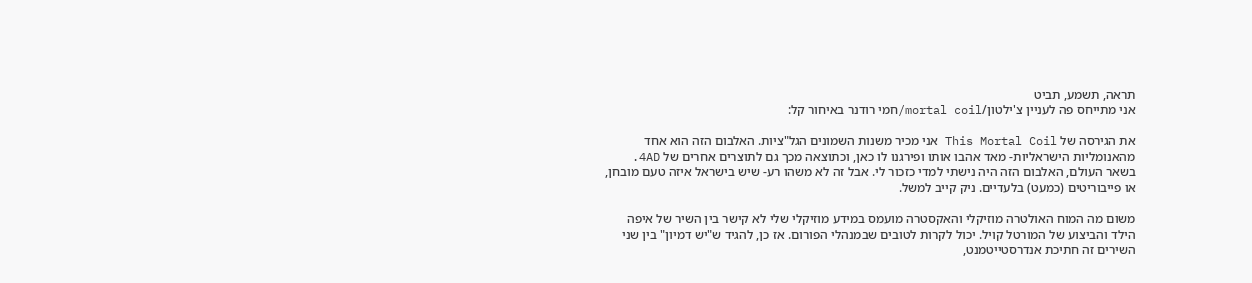תראה, תשמע, תביט
אני מתייחס פה לעניין צ'ילטון/mortal coil/חמי רודנר באיחור קל:

את הגירסה של This Mortal Coil אני מכיר משנות השמונים הגל"ציות. האלבום הזה הוא אחד מהאנומליות הישראליות- מאד אהבו אותו ופירגנו לו כאן, וכתוצאה מכך גם לתוצרים אחרים של 4AD. בשאר העולם, האלבום הזה היה נישתי למדי כזכור לי. אבל זה לא משהו רע- שיש בישראל איזה טעם מובחן, או פייבוריטים (כמעט) בלעדיים. ניק קייב למשל.

משום מה המוח האולטרה מוזיקלי והאקסטרה מועמס במידע מוזיקלי שלי לא קישר בין השיר של איפה הילד והביצוע של המורטל קויל. יכול לקרות לטובים שבמנהלי הפורום. אז כן, להגיד ש"יש דמיון" בין שני השירים זה חתיכת אנדרסטייטמנט,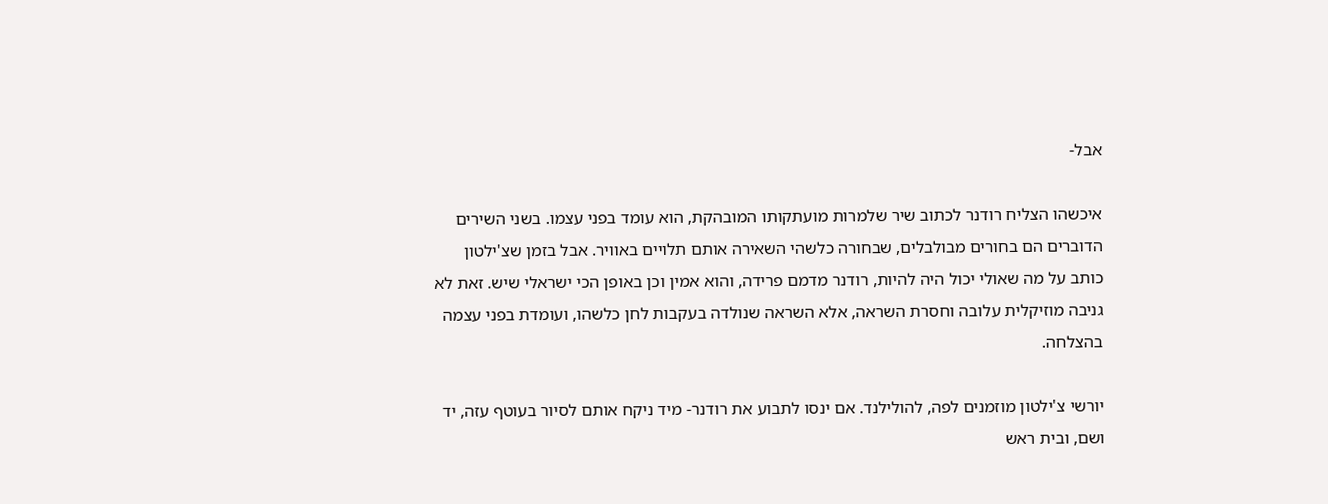אבל-

איכשהו הצליח רודנר לכתוב שיר שלמרות מועתקותו המובהקת, הוא עומד בפני עצמו. בשני השירים הדוברים הם בחורים מבולבלים, שבחורה כלשהי השאירה אותם תלויים באוויר. אבל בזמן שצ'ילטון כותב על מה שאולי יכול היה להיות, רודנר מדמם פרידה, והוא אמין וכן באופן הכי ישראלי שיש. זאת לא גניבה מוזיקלית עלובה וחסרת השראה, אלא השראה שנולדה בעקבות לחן כלשהו, ועומדת בפני עצמה בהצלחה.

יורשי צ'ילטון מוזמנים לפה, להולילנד. אם ינסו לתבוע את רודנר- מיד ניקח אותם לסיור בעוטף עזה, יד ושם, ובית ראש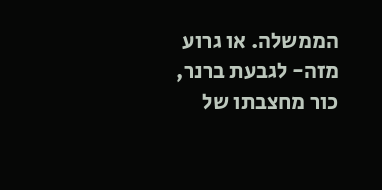הממשלה. או גרוע מזה- לגבעת ברנר, כור מחצבתו של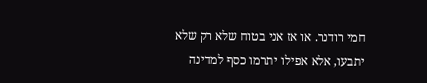חמי רודנר. או אז אני בטוח שלא רק שלא יתבעו, אלא אפילו יתרמו כסף למדינה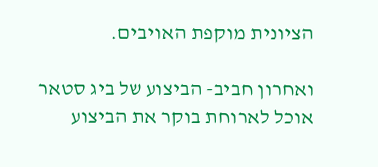הציונית מוקפת האויבים.

ואחרון חביב- הביצוע של ביג סטאר אוכל לארוחת בוקר את הביצוע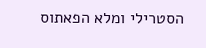הסטרילי ומלא הפאתוס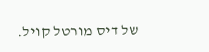של דיס מורטל קויל.